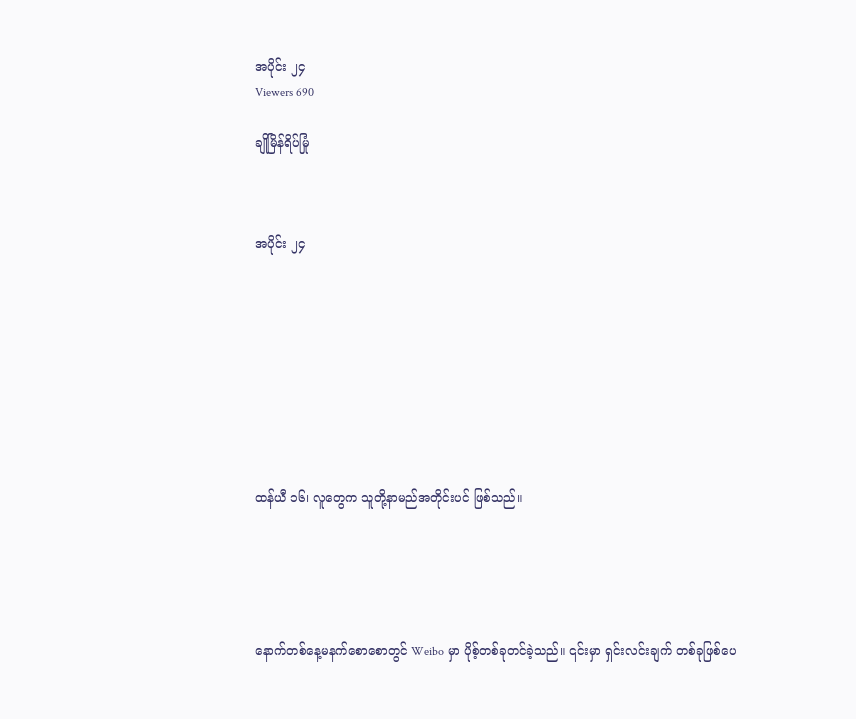အပိုင်း ၂၄
Viewers 690

ချိုမြိန်ရိပ်မြုံ



အပိုင်း ၂၄









ထန်ယီ ၁၆၊ လူတွေက သူတို့နာမည်အတိုင်းပင် ဖြစ်သည်။





နောက်တစ်နေ့မနက်စောစောတွင် Weibo မှာ ပိုစ့်တစ်ခုတင်ခဲ့သည်။ ၎င်းမှာ ရှင်းလင်းချက် တစ်ခုဖြစ်ပေ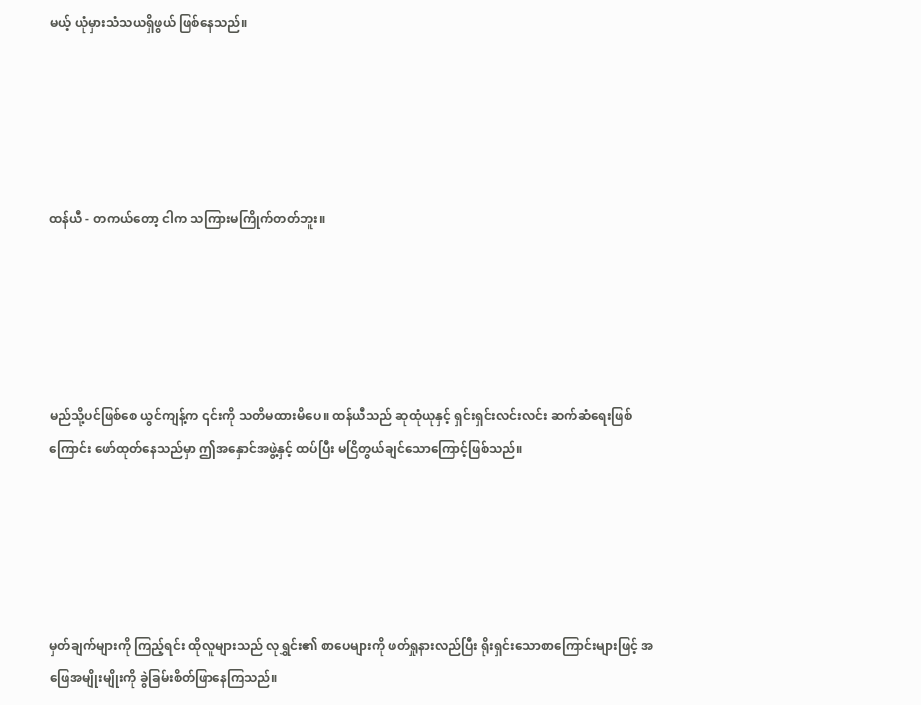မယ့် ယုံမှားသံသယရှိဖွယ် ဖြစ်နေသည်။





ထန်ယီ - တကယ်တော့ ငါက သကြားမကြိုက်တတ်ဘူး။





မည်သို့ပင်ဖြစ်စေ ယွင်ကျန့်က ၎င်းကို သတိမထားမိပေ။ ထန်ယီသည် ဆုထုံယုနှင့် ရှင်းရှင်းလင်းလင်း ဆက်ဆံရေးဖြစ်ကြောင်း ဖော်ထုတ်နေသည်မှာ ဤအနှောင်အဖွဲ့နှင့် ထပ်ပြီး မငြိတွယ်ချင်သောကြောင့်ဖြစ်သည်။





မှတ်ချက်များကို ကြည့်ရင်း ထိုလူများသည် လုရွှင်း၏ စာပေများကို ဖတ်ရှုနားလည်ပြီး ရိုးရှင်းသောစာကြောင်းများဖြင့် အဖြေအမျိုးမျိုးကို ခွဲခြမ်းစိတ်ဖြာနေကြသည်။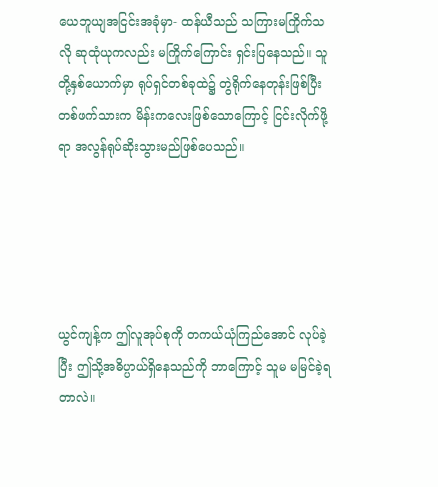ယေဘူယျအငြင်းအခုံမှာ- ထန်ယီသည် သကြားမကြိုက်သလို ဆုထုံယုကလည်း မကြိုက်ကြောင်း ရှင်းပြနေသည်။ သူတို့နှစ်ယောက်မှာ ရုပ်ရှင်တစ်ခုထဲ၌ တွဲရိုက်နေတုန်းဖြစ်ပြီး တစ်ဖက်သားက မိန်းကလေးဖြစ်သောကြောင့် ငြင်းလိုက်ဖို့ရာ အလွန်ရုပ်ဆိုးသွားမည်ဖြစ်ပေသည်။





ယွင်ကျန့်က ဤလူအုပ်စုကို တကယ်ယုံကြည်အောင် လုပ်ခဲ့ပြီး ဤသို့အဓိပ္ပာယ်ရှိနေသည်ကို ဘာကြောင့် သူမ မမြင်ခဲ့ရတာလဲ။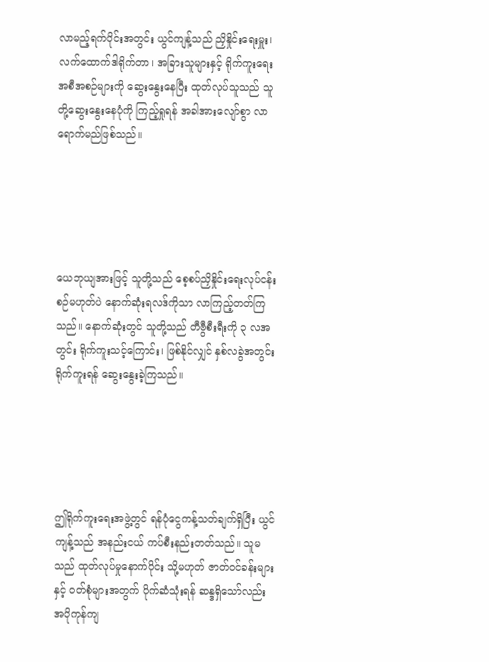လာမည့်ရက်ပိုင်းအတွင်း ယွင်ကျန့်သည် ညှိနှိုင်းရေးမှူး၊ လက်ထောက်ဒါရိုက်တာ၊ အခြားသူများနှင့် ရိုက်ကူးရေးအစီအစဉ်များကို ဆွေးနွေးနေပြီး ထုတ်လုပ်သူသည် သူတို့ဆွေးနွေးနေပုံကို ကြည့်ရှုရန် အခါအားလျော်စွာ လာရောက်မည်ဖြစ်သည်။





ယေဘုယျအားဖြင့် သူတို့သည် စေ့စပ်ညှိနှိုင်းရေးလုပ်ငန်းစဉ်မဟုတ်ပဲ နောက်ဆုံးရလဒ်ကိုသာ လာကြည့်တတ်ကြသည်။ နောက်ဆုံးတွင် သူတို့သည် တီဗွီစီးရီးကို ၃ လအတွင်း ရိုက်ကူးသင့်ကြောင်း၊ ဖြစ်နိုင်လျှင် နှစ်လခွဲအတွင်း ရိုက်ကူးရန် ဆွေးနွေးခဲ့ကြသည်။





ဤရိုက်ကူးရေးအဖွဲ့တွင် ရန်ပုံငွေကန့်သတ်ချက်ရှိပြီး ယွင်ကျန့်သည် အနည်းငယ် ကပ်စီးနည်းတတ်သည်။ သူမသည် ထုတ်လုပ်မှုနောက်ပိုင်း သို့မဟုတ် ဇာတ်ဝင်ခန်းများနှင့် ဝတ်စုံများအတွက် ပိုက်ဆံသုံးရန် ဆန္ဒရှိသော်လည်း အပိုကုန်ကျ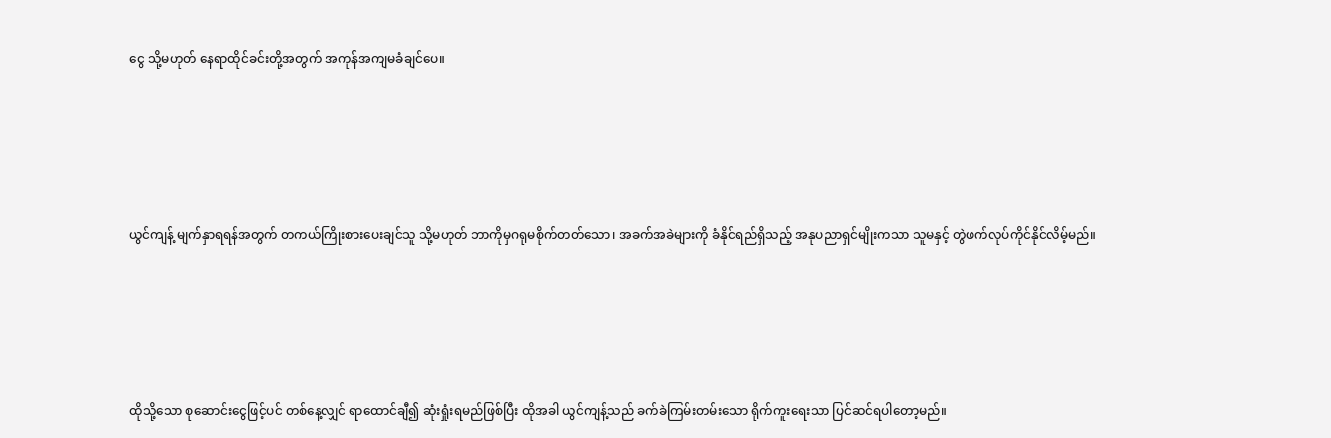ငွေ သို့မဟုတ် နေရာထိုင်ခင်းတို့အတွက် အကုန်အကျမခံချင်ပေ။





ယွင်ကျန့် မျက်နှာရရန်အတွက် တကယ်ကြိုးစားပေးချင်သူ သို့မဟုတ် ဘာကိုမှဂရုမစိုက်တတ်သော၊ အခက်အခဲများကို ခံနိုင်ရည်ရှိသည့် အနုပညာရှင်မျိုးကသာ သူမနှင့် တွဲဖက်လုပ်ကိုင်နိုင်လိမ့်မည်။





ထိုသို့သော စုဆောင်းငွေဖြင့်ပင် တစ်နေ့လျှင် ရာထောင်ချီ၍ ဆုံးရှုံးရမည်ဖြစ်ပြီး ထိုအခါ ယွင်ကျန့်သည် ခက်ခဲကြမ်းတမ်းသော ရိုက်ကူးရေးသာ ပြင်ဆင်ရပါတော့မည်။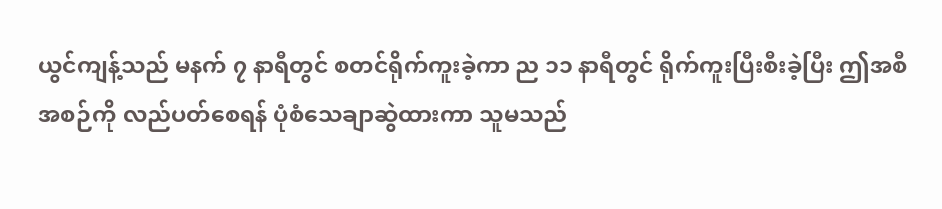ယွင်ကျန့်သည် မနက် ၇ နာရီတွင် စတင်ရိုက်ကူးခဲ့ကာ ည ၁၁ နာရီတွင် ရိုက်ကူးပြီးစီးခဲ့ပြီး ဤအစီအစဉ်ကို လည်ပတ်စေရန် ပုံစံသေချာဆွဲထားကာ သူမသည်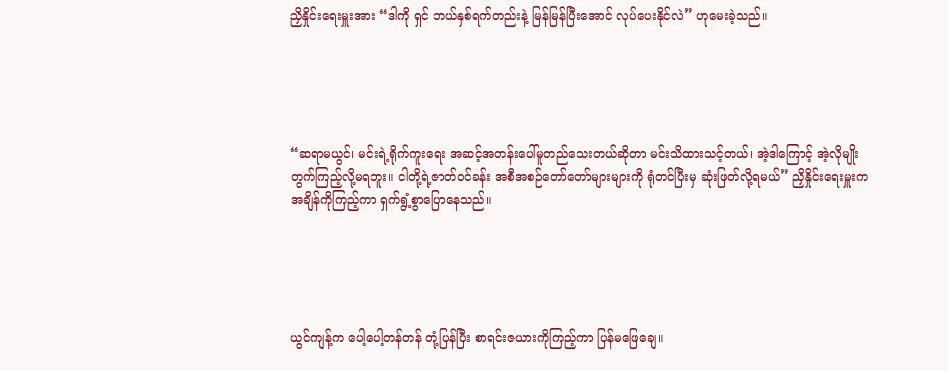ညှိနှိုင်းရေးမှူးအား “ဒါကို ရှင် ဘယ်နှစ်ရက်တည်းနဲ့ မြန်မြန်ပြီးအောင် လုပ်ပေးနိုင်လဲ” ဟုမေးခဲ့သည်။





“ဆရာမယွင်၊ မင်းရဲ့ရိုက်ကူးရေး အဆင့်အတန်းပေါ်မူတည်သေးတယ်ဆိုတာ မင်းသိထားသင့်တယ်၊ အဲ့ဒါကြောင့် အဲ့လိုမျိုး တွက်ကြည့်လို့မရဘူး။ ငါတို့ရဲ့ဇာတ်ဝင်ခန်း အစီအစဉ်တော်တော်များများကို ရုံတင်ပြီးမှ ဆုံးဖြတ်လို့ရမယ်” ညှိနှိုင်းရေးမှူးက အချိန်ကိုကြည့်ကာ ရှက်ရွံ့စွာပြောနေသည်။





ယွင်ကျန့်က ပေါ့ပေါ့တန်တန် တုံ့ပြန်ပြီး စာရင်းဇယားကိုကြည့်ကာ ပြန်မဖြေချေ။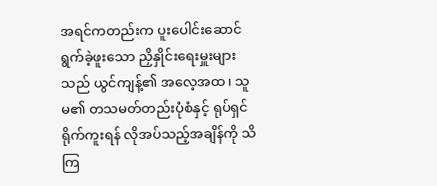အရင်ကတည်းက ပူးပေါင်းဆောင်ရွက်ခဲ့ဖူးသော ညှိနှိုင်းရေးမှူးများသည် ယွင်ကျန့်၏ အလေ့အထ၊ သူမ၏ တသမတ်တည်းပုံစံနှင့် ရုပ်ရှင်ရိုက်ကူးရန် လိုအပ်သည့်အချိန်ကို သိကြ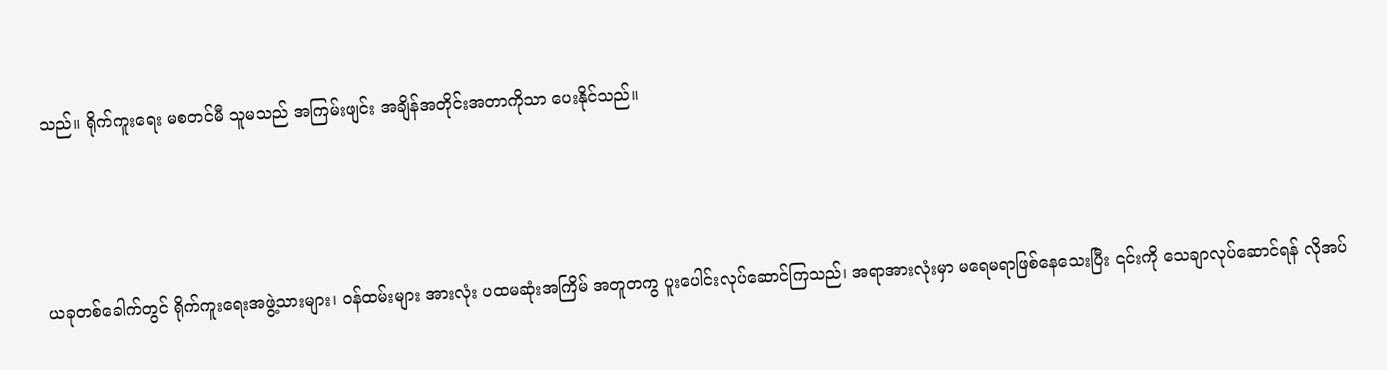သည်။ ရိုက်ကူးရေး မစတင်မီ သူမသည် အကြမ်းဖျင်း အချိန်အတိုင်းအတာကိုသာ ပေးနိုင်သည်။





ယခုတစ်ခေါက်တွင် ရိုက်ကူးရေးအဖွဲ့သားများ၊ ဝန်ထမ်းများ အားလုံး ပထမဆုံးအကြိမ် အတူတကွ ပူးပေါင်းလုပ်ဆောင်ကြသည်၊ အရာအားလုံးမှာ မရေမရာဖြစ်နေသေးပြီး ၎င်းကို သေချာလုပ်ဆောင်ရန် လိုအပ်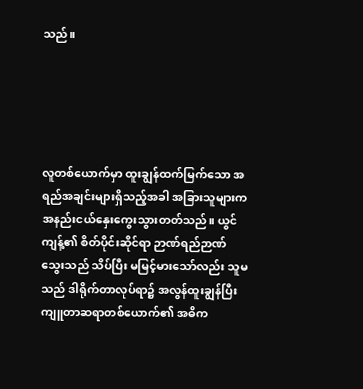သည်။





လူတစ်ယောက်မှာ ထူးချွန်ထက်မြက်သော အရည်အချင်းများရှိသည့်အခါ အခြားသူများက အနည်းငယ်နှေးကွေးသွားတတ်သည်။ ယွင်ကျန့်၏ စိတ်ပိုင်းဆိုင်ရာ ဉာဏ်ရည်ဉာဏ်သွေးသည် သိပ်ပြီး မမြင့်မားသော်လည်း သူမသည် ဒါရိုက်တာလုပ်ရာ၌ အလွန်ထူးချွန်ပြီး ကျူတာဆရာတစ်ယောက်၏ အဓိက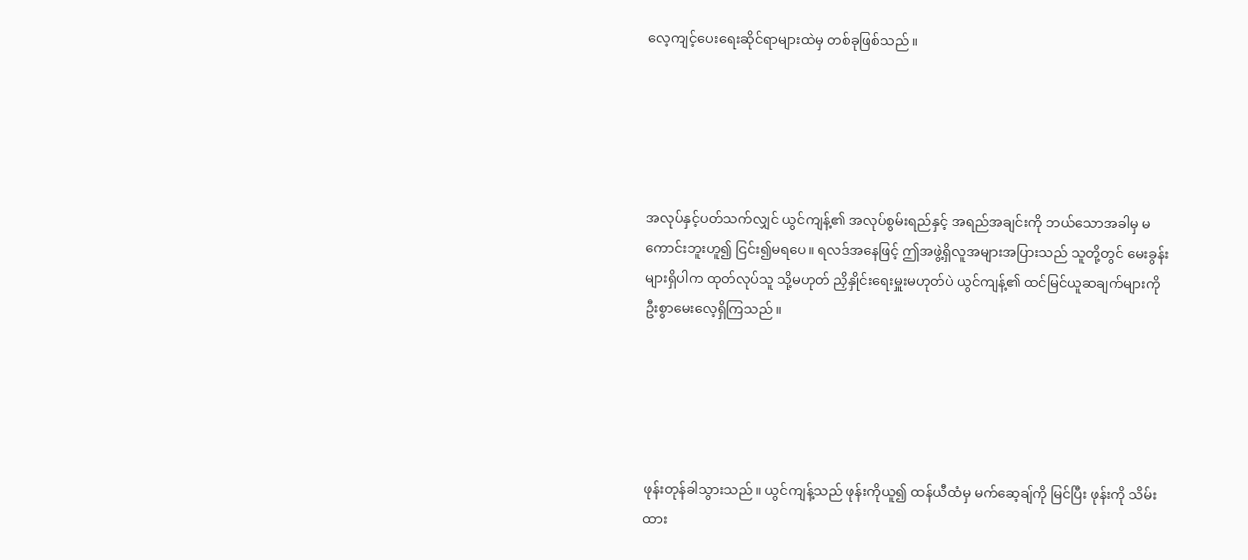လေ့ကျင့်ပေးရေးဆိုင်ရာများထဲမှ တစ်ခုဖြစ်သည်။





အလုပ်နှင့်ပတ်သက်လျှင် ယွင်ကျန့်၏ အလုပ်စွမ်းရည်နှင့် အရည်အချင်းကို ဘယ်သောအခါမှ မကောင်းဘူးဟူ၍ ငြင်း၍မရပေ။ ရလဒ်အနေဖြင့် ဤအဖွဲ့ရှိလူအများအပြားသည် သူတို့တွင် မေးခွန်းများရှိပါက ထုတ်လုပ်သူ သို့မဟုတ် ညှိနှိုင်းရေးမှူးမဟုတ်ပဲ ယွင်ကျန့်၏ ထင်မြင်ယူဆချက်များကို ဦးစွာမေးလေ့ရှိကြသည်။





ဖုန်းတုန်ခါသွားသည်။ ယွင်ကျန့်သည် ဖုန်းကိုယူ၍ ထန်ယီထံမှ မက်ဆေ့ချ်ကို မြင်ပြီး ဖုန်းကို သိမ်းထား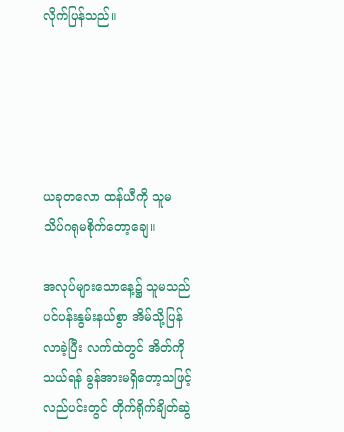လိုက်ပြန်သည်။





ယခုတလော ထန်ယီကို သူမ သိပ်ဂရုမစိုက်တော့ချေ။

အလုပ်များသောနေ့၌ သူမသည် ပင်ပန်းနွမ်းနယ်စွာ အိမ်သို့ပြန်လာခဲ့ပြီး လက်ထဲတွင် အိတ်ကို သယ်ရန် ခွန်အားမရှိတော့သဖြင့် လည်ပင်းတွင် တိုက်ရိုက်ချိတ်ဆွဲ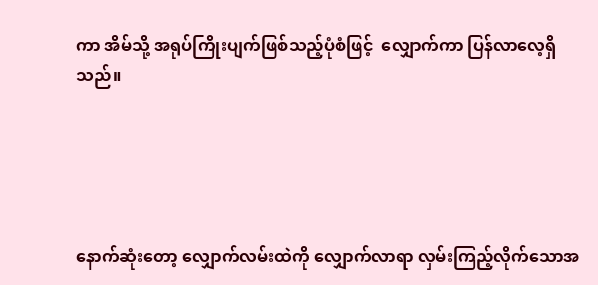ကာ အိမ်သို့ အရုပ်ကြိုးပျက်ဖြစ်သည့်ပုံစံဖြင့်  လျှောက်ကာ ပြန်လာလေ့ရှိသည်။





နောက်ဆုံးတော့ လျှောက်လမ်းထဲကို လျှောက်လာရာ လှမ်းကြည့်လိုက်သောအ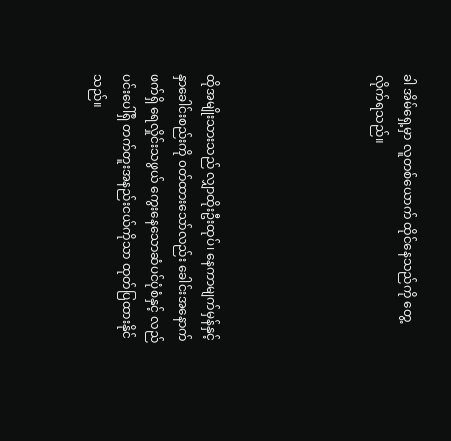ခါ အိမ်ရှေ့မှာ လူတစ်ယောက် ထိုင်နေသည်ကို တွေ့လိုက်ရသည်။





ထိုအမျိုးသားသည် လျှာထိုးဦးထုပ်၊ နေကာမျက်မှန်နှင့် နှာခေါင်းစည်းကို ၀တ်ထားသော်လည်း ခေါင်းအနောက်ဖက်ရှိ ရေလှိုင်းသဖွယ် ကွေးနေသောဆံပင်ပုံစံနှင့် လည်ပင်းပေါ်ရှိ တက်တူးအနည်းငယ်ကိုသာ ထုတ်ပြထားနိုင်သည်။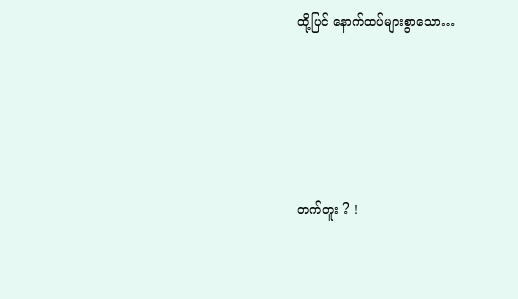ထို့ပြင် နောက်ထပ်များစွာသော…





တက်တူး ? !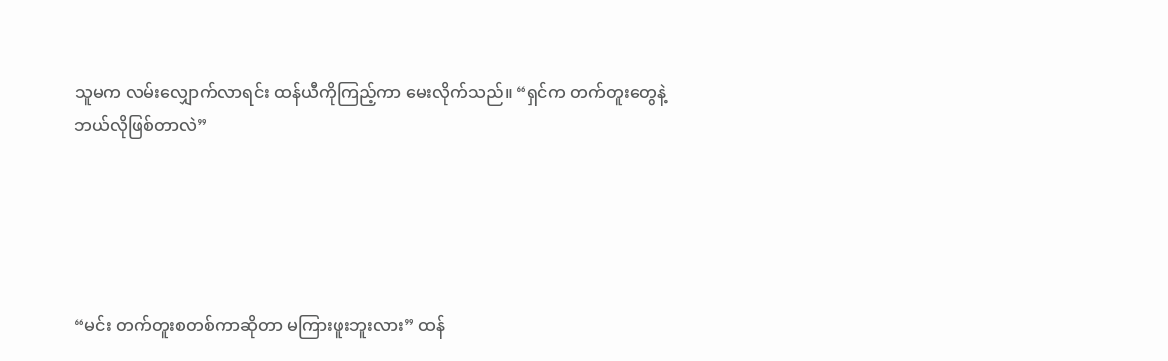သူမက လမ်းလျှောက်လာရင်း ထန်ယီကိုကြည့်ကာ မေးလိုက်သည်။ “ရှင်က တက်တူးတွေနဲ့ ဘယ်လိုဖြစ်တာလဲ”





“မင်း တက်တူးစတစ်ကာဆိုတာ မကြားဖူးဘူးလား” ထန်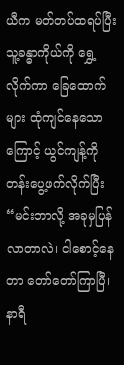ယီက မတ်တပ်ထရပ်ပြီး သူ့ခန္ဓာကိုယ်ကို ရွှေ့လိုက်ကာ ခြေထောက်များ ထုံကျင်နေသောကြောင့် ယွင်ကျန့်ကို တန်းပွေ့ဖက်လိုက်ပြီး “မင်းဘာလို့ အခုမှပြန်လာတာလဲ၊ ငါစောင့်နေတာ တော်တော်ကြာပြီ၊ နာရီ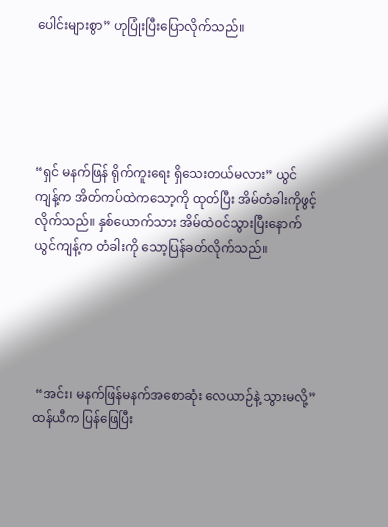ပေါင်းများစွာ” ဟုပြုံးပြီးပြောလိုက်သည်။





“ရှင် မနက်ဖြန် ရိုက်ကူးရေး ရှိသေးတယ်မလား” ယွင်ကျန့်က အိတ်ကပ်ထဲကသော့ကို ထုတ်ပြီး အိမ်တံခါးကိုဖွင့်လိုက်သည်။ နှစ်ယောက်သား အိမ်ထဲဝင်သွားပြီးနောက် ယွင်ကျန့်က တံခါးကို သော့ပြန်ခတ်လိုက်သည်။





 “အင်း၊ မနက်ဖြန်မနက်အစောဆုံး လေယာဉ်နဲ့ သွားမလို့” ထန်ယီက ပြန်ဖြေပြီး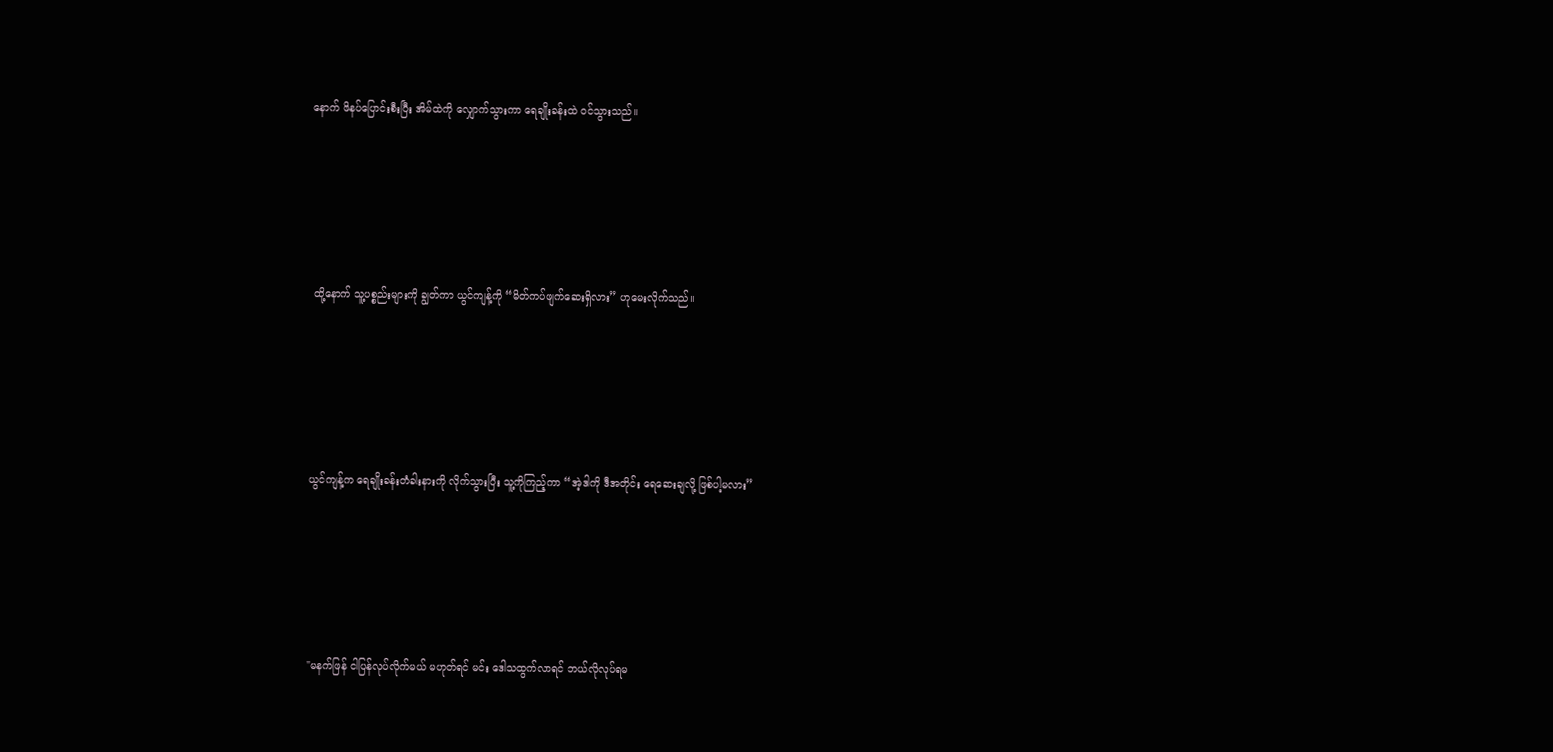နောက် ဖိနပ်ပြောင်းစီးပြီး အိမ်ထဲကို လျှောက်သွားကာ ရေချိုးခန်းထဲ ဝင်သွားသည်။





 ထို့နောက် သူ့ပစ္စည်းများကို ချွတ်ကာ ယွင်ကျန့်ကို “မိတ်ကပ်ဖျက်ဆေးရှိလား” ဟုမေးလိုက်သည်။





ယွင်ကျန့်က ရေချိုးခန်းတံခါးနားကို လိုက်သွားပြီး သူ့ကိုကြည့်ကာ “အဲ့ဒါကို ဒီအတိုင်း ရေဆေးချလို့ ဖြစ်ပါ့မလား”





"မနက်ဖြန် ငါပြန်လုပ်လိုက်မယ် မဟုတ်ရင် မင်း ဒေါသထွက်လာရင် ဘယ်လိုလုပ်ရမ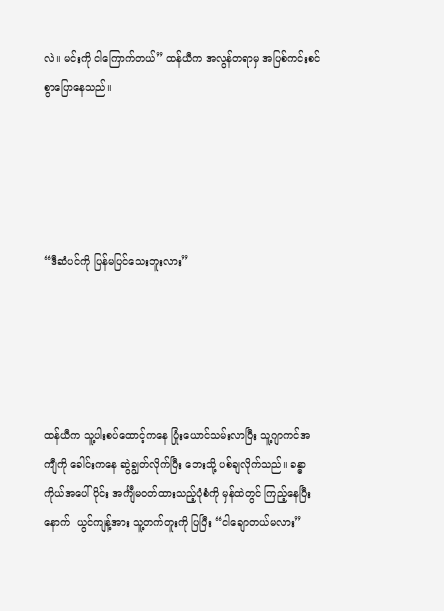လဲ။ မင်းကို ငါကြောက်တယ်” ထန်ယီက အလွန်တရာမှ အပြစ်ကင်းစင်စွာပြောနေသည်။





“ဒီဆံပင်ကို ပြန်မပြင်သေးဘူးလား”





ထန်ယီက သူ့ပါးစပ်ထောင့်ကနေ ပြုံးယောင်သမ်းလာပြီး သူ့ဂျာကင်အကျီကို ခေါင်းကနေ ဆွဲချွတ်လိုက်ပြီး ဘေးသို့ ပစ်ချလိုက်သည်။ ခန္ဓာကိုယ်အပေါ်ပိုင်း အင်္ကျီမဝတ်ထားသည့်ပုံစံကို မှန်ထဲတွင် ကြည့်နေပြီးနောက်  ယွင်ကျန့်အား သူ့တက်တူးကို ပြပြီး “ငါချောတယ်မလား”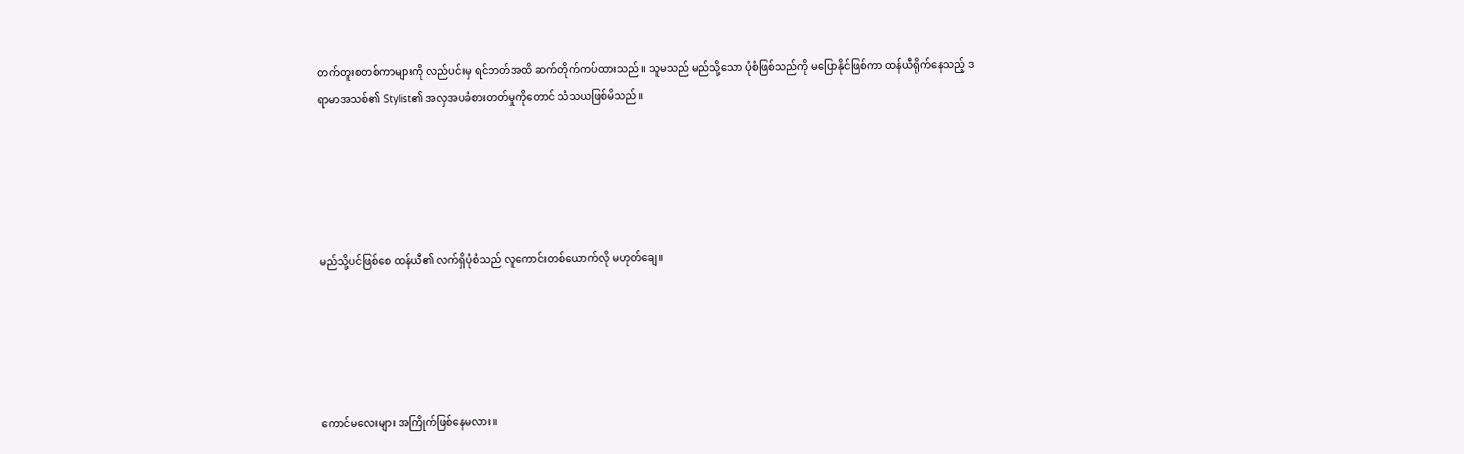တက်တူးစတစ်ကာများကို လည်ပင်းမှ ရင်ဘတ်အထိ ဆက်တိုက်ကပ်ထားသည်။ သူမသည် မည်သို့သော ပုံစံဖြစ်သည်ကို မပြောနိုင်ဖြစ်ကာ ထန်ယီရိုက်နေသည့် ဒရာမာအသစ်၏ Stylist၏ အလှအပခံစားတတ်မှုကိုတောင် သံသယဖြစ်မိသည်။





မည်သို့ပင်ဖြစ်စေ ထန်ယီ၏ လက်ရှိပုံစံသည် လူကောင်းတစ်ယောက်လို မဟုတ်ချေ။





ကောင်မလေးများ အကြိုက်ဖြစ်နေမလား။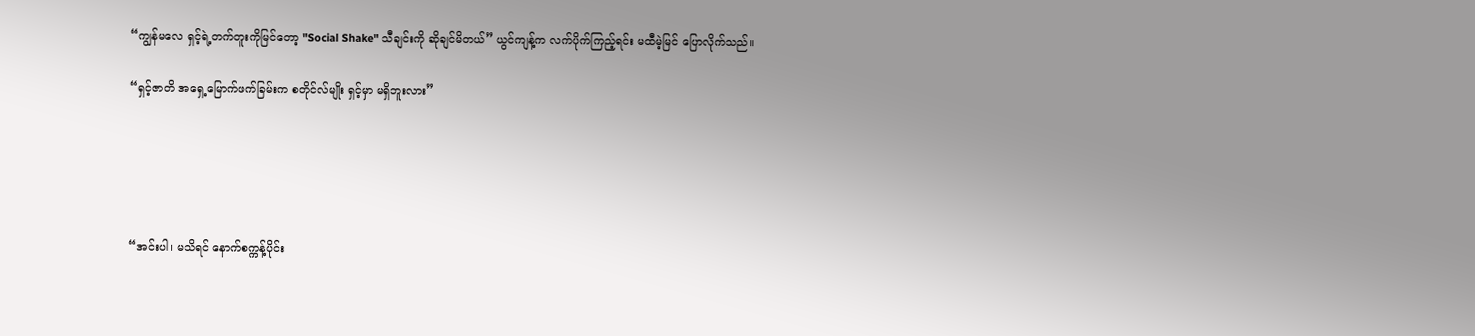“ကျွန်မလေ ရှင့်ရဲ့တက်တူးကိုမြင်တော့ "Social Shake" သီချင်းကို ဆိုချင်မိတယ်” ယွင်ကျန့်က လက်ပိုက်ကြည့်ရင်း မထီမဲ့မြင် ပြောလိုက်သည်။

“ရှင့်ဇာတိ အရှေ့မြောက်ဖက်ခြမ်းက စတိုင်လ်မျိုး ရှင့်မှာ မရှိဘူးလား”





“အင်းပါ၊ မသိရင် နောက်စက္ကန့်ပိုင်း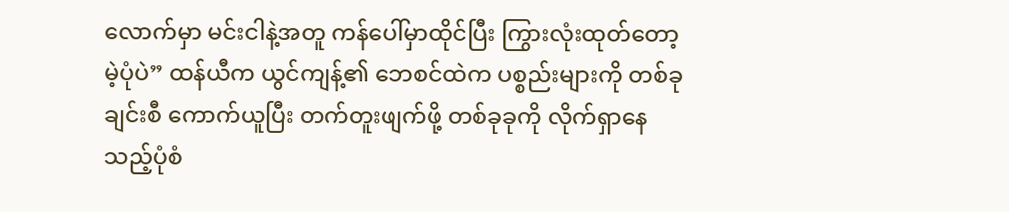လောက်မှာ မင်းငါနဲ့အတူ ကန်ပေါ်မှာထိုင်ပြီး ကြွားလုံးထုတ်တော့မဲ့ပုံပဲ” ထန်ယီက ယွင်ကျန့်၏ ဘေစင်ထဲက ပစ္စည်းများကို တစ်ခုချင်းစီ ကောက်ယူပြီး တက်တူးဖျက်ဖို့ တစ်ခုခုကို လိုက်ရှာနေသည့်ပုံစံ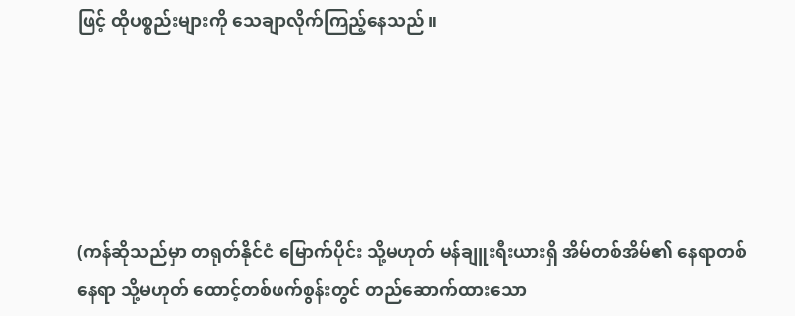ဖြင့် ထိုပစ္စည်းများကို သေချာလိုက်ကြည့်နေသည်။





(ကန်ဆိုသည်မှာ တရုတ်နိုင်ငံ မြောက်ပိုင်း သို့မဟုတ် မန်ချူးရီးယားရှိ အိမ်တစ်အိမ်၏ နေရာတစ်နေရာ သို့မဟုတ် ထောင့်တစ်ဖက်စွန်းတွင် တည်ဆောက်ထားသော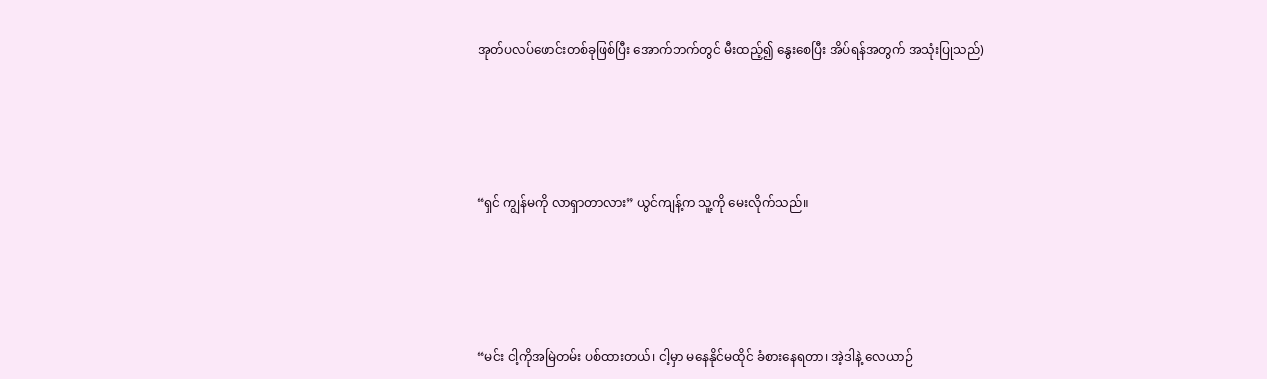အုတ်ပလပ်ဖောင်းတစ်ခုဖြစ်ပြီး အောက်ဘက်တွင် မီးထည့်၍ နွေးစေပြီး အိပ်ရန်အတွက် အသုံးပြုသည်)





“ရှင် ကျွန်မကို လာရှာတာလား” ယွင်ကျန့်က သူ့ကို မေးလိုက်သည်။





“မင်း ငါ့ကိုအမြဲတမ်း ပစ်ထားတယ်၊ ငါ့မှာ မနေနိုင်မထိုင် ခံစားနေရတာ၊ အဲ့ဒါနဲ့ လေယာဉ်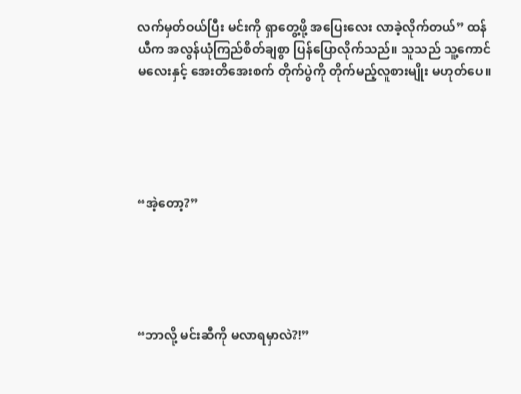လက်မှတ်ဝယ်ပြီး မင်းကို ရှာတွေ့ဖို့ အပြေးလေး လာခဲ့လိုက်တယ်” ထန်ယီက အလွန်ယုံကြည်စိတ်ချစွာ ပြန်ပြောလိုက်သည်။ သူသည် သူ့ကောင်မလေးနှင့် အေးတိအေးစက် တိုက်ပွဲကို တိုက်မည့်လူစားမျိုး မဟုတ်ပေ။





“အဲ့တော့?”





“ဘာလို့ မင်းဆီကို မလာရမှာလဲ?!”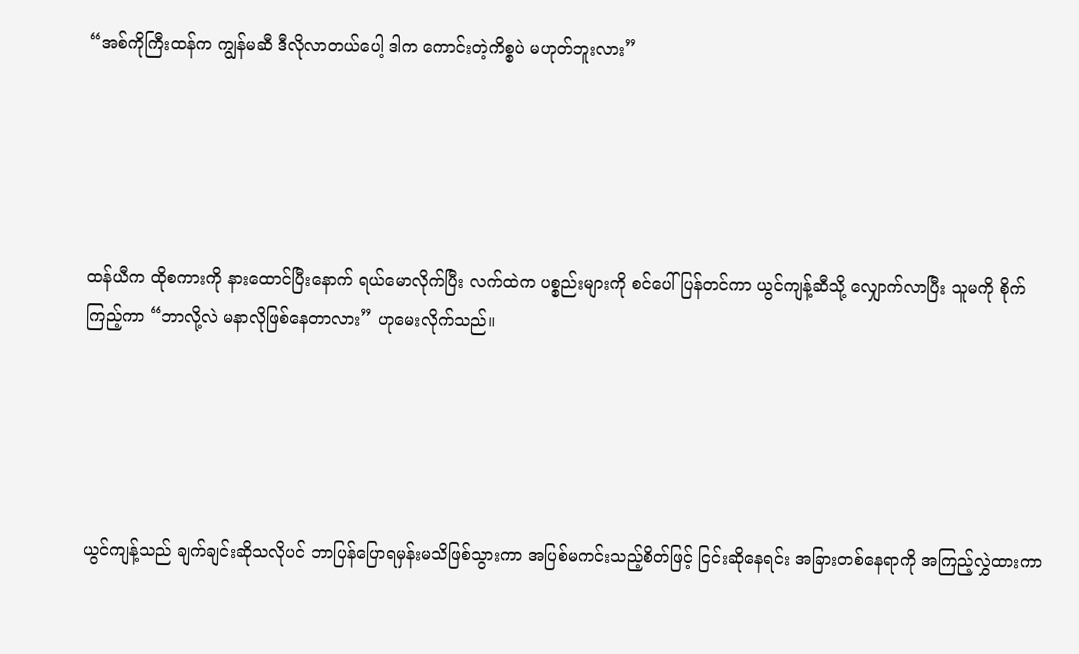“အစ်ကိုကြီးထန်က ကျွန်မဆီ ဒီလိုလာတယ်ပေါ့ ဒါက ကောင်းတဲ့ကိစ္စပဲ မဟုတ်ဘူးလား”





ထန်ယီက ထိုစကားကို နားထောင်ပြီးနောက် ရယ်မောလိုက်ပြီး လက်ထဲက ပစ္စည်းများကို စင်ပေါ်ပြန်တင်ကာ ယွင်ကျန့်ဆီသို့ လျှောက်လာပြီး သူမကို စိုက်ကြည့်ကာ “ဘာလို့လဲ မနာလိုဖြစ်နေတာလား” ဟုမေးလိုက်သည်။





ယွင်ကျန့်သည် ချက်ချင်းဆိုသလိုပင် ဘာပြန်ပြောရမှန်းမသိဖြစ်သွားကာ အပြစ်မကင်းသည့်စိတ်ဖြင့် ငြင်းဆိုနေရင်း အခြားတစ်နေရာကို အကြည့်လွှဲထားကာ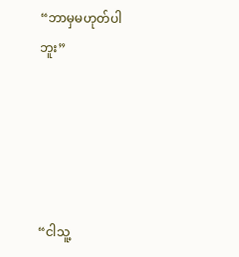“ဘာမှမဟုတ်ပါဘူး”





“ငါသူ့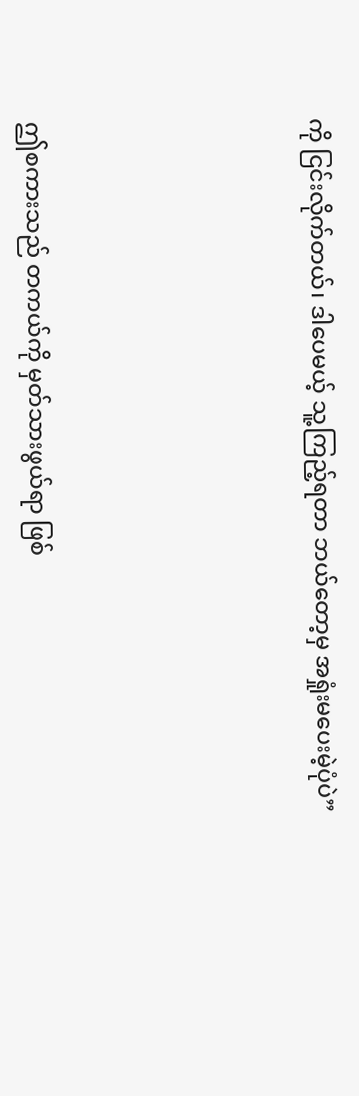ကို ငြင်းလိုက်တယ်၊ ဒါပေမယ့် သူ့ကြည့်ရတာ ဘယ်တော့မှ အရှုံးမပေးမဲ့ပုံပဲ”





ဤစကားသည် တကယ်ကို မှတ်သားဖွယ်ရာ ဖြစ်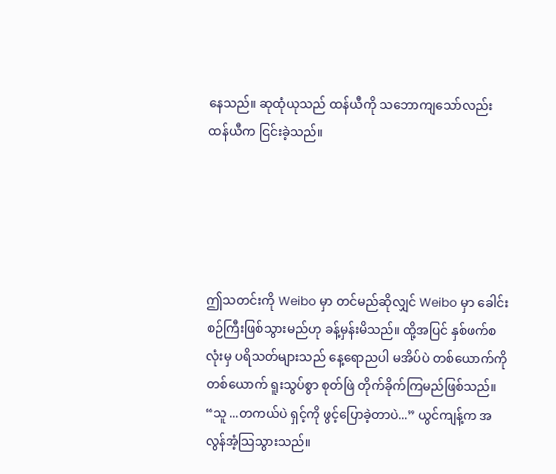နေသည်။ ဆုထုံယုသည် ထန်ယီကို သဘောကျသော်လည်း ထန်ယီက ငြင်းခဲ့သည်။





ဤသတင်းကို Weibo မှာ တင်မည်ဆိုလျှင် Weibo မှာ ခေါင်းစဉ်ကြီးဖြစ်သွားမည်ဟု ခန့်မှန်းမိသည်။ ထို့အပြင် နှစ်ဖက်စလုံးမှ ပရိသတ်များသည် နေ့ရောညပါ မအိပ်ပဲ တစ်ယောက်ကိုတစ်ယောက် ရူးသွပ်စွာ စုတ်ဖြဲ တိုက်ခိုက်ကြမည်ဖြစ်သည်။ “သူ ...တကယ်ပဲ ရှင့်ကို ဖွင့်ပြောခဲ့တာပဲ...” ယွင်ကျန့်က အလွန်အံ့သြသွားသည်။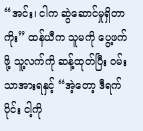“အင်း၊ ငါက ဆွဲဆောင်မှုရှိတာကိုး” ထန်ယီက သူမကို ပွေ့ဖက်ဖို့ သူ့လက်ကို ဆန့်ထုတ်ပြီး ဝမ်းသာအားရနှင့် “အဲ့တော့ ဒီရက်ပိုင်း ငါ့ကို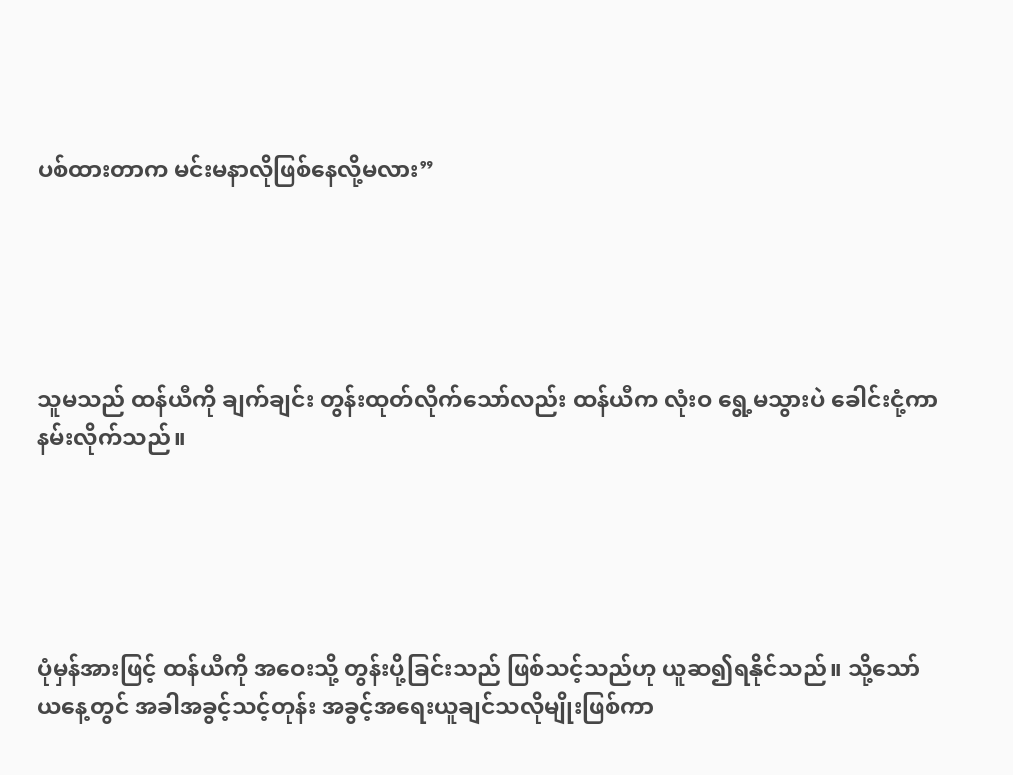ပစ်ထားတာက မင်းမနာလိုဖြစ်နေလို့မလား”





သူမသည် ထန်ယီကို ချက်ချင်း တွန်းထုတ်လိုက်သော်လည်း ထန်ယီက လုံးဝ ရွေ့မသွားပဲ ခေါင်းငုံ့ကာ နမ်းလိုက်သည်။





ပုံမှန်အားဖြင့် ထန်ယီကို အဝေးသို့ တွန်းပို့ခြင်းသည် ဖြစ်သင့်သည်ဟု ယူဆ၍ရနိုင်သည်။ သို့သော် ယနေ့တွင် အခါအခွင့်သင့်တုန်း အခွင့်အရေးယူချင်သလိုမျိုးဖြစ်ကာ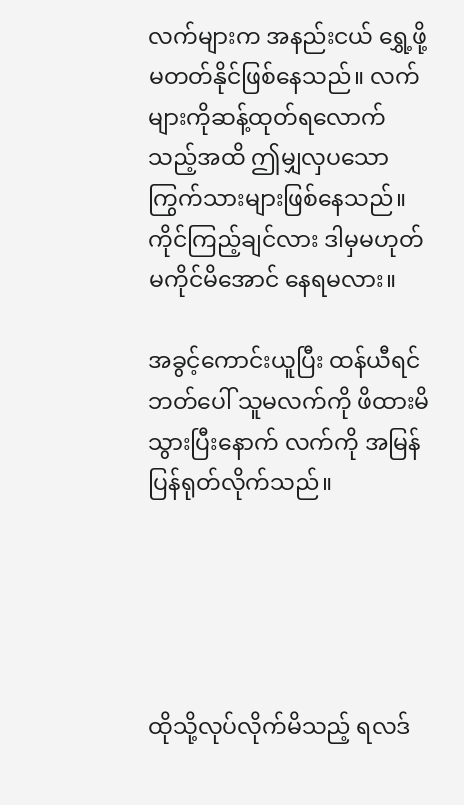လက်များက အနည်းငယ် ရွှေ့ဖို့ မတတ်နိုင်ဖြစ်နေသည်။ လက်များကိုဆန့်ထုတ်ရလောက်သည့်အထိ ဤမျှလှပသော ကြွက်သားများဖြစ်နေသည်။ ကိုင်ကြည့်ချင်လား ဒါမှမဟုတ် မကိုင်မိအောင် နေရမလား။

အခွင့်ကောင်းယူပြီး ထန်ယီရင်ဘတ်ပေါ် သူမလက်ကို ဖိထားမိသွားပြီးနောက် လက်ကို အမြန်ပြန်ရုတ်လိုက်သည်။





ထိုသို့လုပ်လိုက်မိသည့် ရလဒ်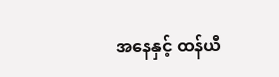အနေနှင့် ထန်ယီ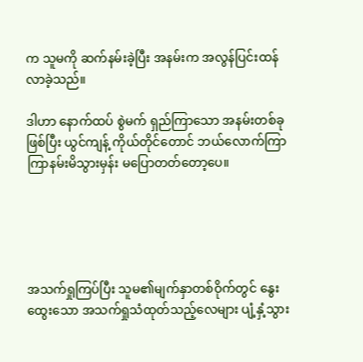က သူမကို ဆက်နမ်းခဲ့ပြီး အနမ်းက အလွန်ပြင်းထန်လာခဲ့သည်။

ဒါဟာ နောက်ထပ် စွဲမက် ရှည်ကြာသော အနမ်းတစ်ခုဖြစ်ပြီး ယွင်ကျန့် ကိုယ်တိုင်တောင် ဘယ်လောက်ကြာကြာနမ်းမိသွားမှန်း မပြောတတ်တော့ပေ။





အသက်ရှုကြပ်ပြီး သူမ၏မျက်နှာတစ်ဝိုက်တွင် နွေးထွေးသော အသက်ရှုသံထုတ်သည့်လေများ ပျံ့နှံ့သွား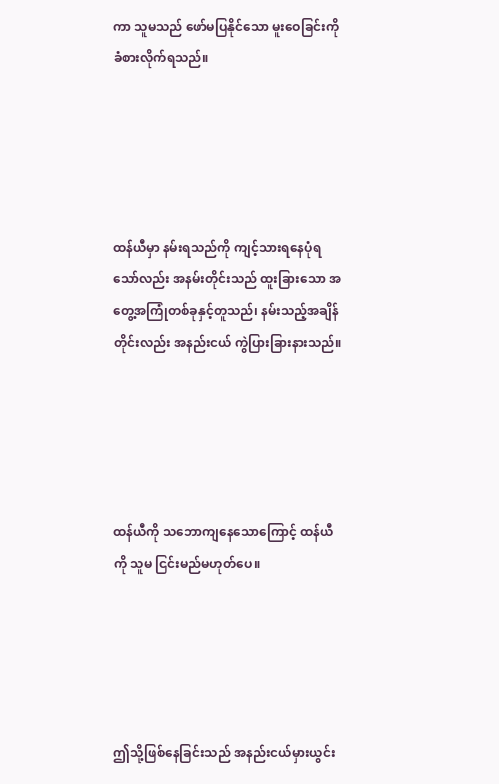ကာ သူမသည် ဖော်မပြနိုင်သော မူးဝေခြင်းကို ခံစားလိုက်ရသည်။





ထန်ယီမှာ နမ်းရသည်ကို ကျင့်သားရနေပုံရသော်လည်း အနမ်းတိုင်းသည် ထူးခြားသော အတွေ့အကြုံတစ်ခုနှင့်တူသည်၊ နမ်းသည့်အချိန်တိုင်းလည်း အနည်းငယ် ကွဲပြားခြားနားသည်။





ထန်ယီကို သဘောကျနေသောကြောင့် ထန်ယီကို သူမ ငြင်းမည်မဟုတ်ပေ။





ဤသို့ဖြစ်နေခြင်းသည် အနည်းငယ်မှားယွင်း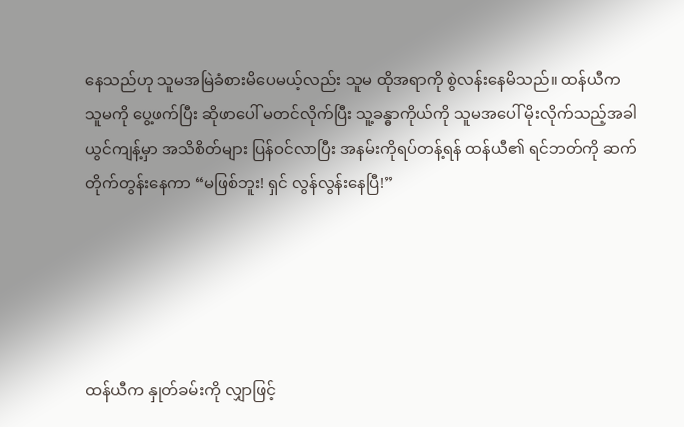နေသည်ဟု သူမအမြဲခံစားမိပေမယ့်လည်း သူမ ထိုအရာကို စွဲလန်းနေမိသည်။ ထန်ယီက သူမကို ပွေ့ဖက်ပြီး ဆိုဖာပေါ် မတင်လိုက်ပြီး သူ့ခန္ဓာကိုယ်ကို သူမအပေါ် မိုးလိုက်သည့်အခါ ယွင်ကျန့်မှာ အသိစိတ်များ ပြန်ဝင်လာပြီး အနမ်းကိုရပ်တန့်ရန် ထန်ယီ၏ ရင်ဘတ်ကို ဆက်တိုက်တွန်းနေကာ “မဖြစ်ဘူး! ရှင် လွန်လွန်းနေပြီ!”





ထန်ယီက နှုတ်ခမ်းကို လျှာဖြင့်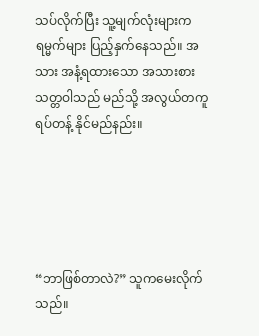သပ်လိုက်ပြီး သူ့မျက်လုံးများက ရမ္မက်များ ပြည့်နှက်နေသည်။ အသား အနံ့ရထားသော အသားစားသတ္တဝါသည် မည်သို့ အလွယ်တကူ ရပ်တန့် နိုင်မည်နည်း။





“ဘာဖြစ်တာလဲ?” သူကမေးလိုက်သည်။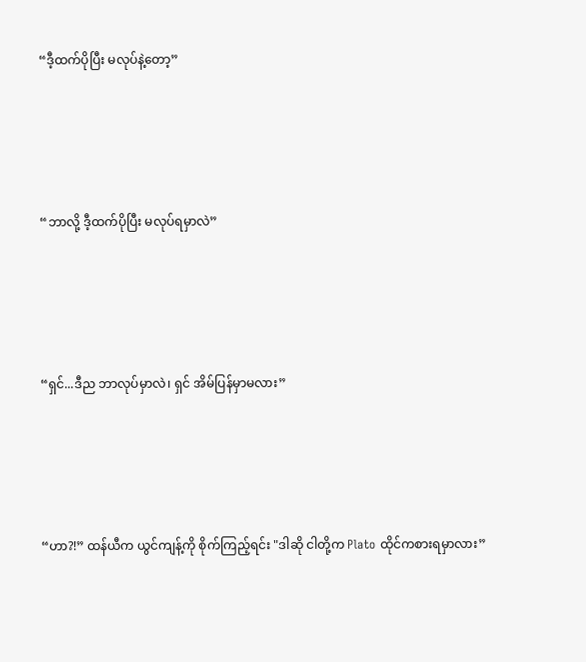“ဒီ့ထက်ပိုပြီး မလုပ်နဲ့တော့”





“ဘာလို့ ဒီ့ထက်ပိုပြီး မလုပ်ရမှာလဲ”





“ရှင်...ဒီည ဘာလုပ်မှာလဲ၊ ရှင် အိမ်ပြန်မှာမလား”





“ဟာ?!” ထန်ယီက ယွင်ကျန့်ကို စိုက်ကြည့်ရင်း "ဒါဆို ငါတို့က Plato ထိုင်ကစားရမှာလား”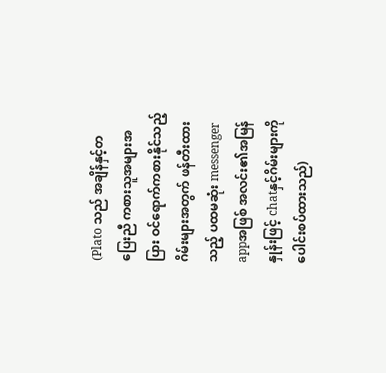(Plato သည် အချိန်နှင့်တပြေးညီ ကစားသူအများအပြား ဝင်ရောက်ကစားနိုင်သည့် ဂိမ်းများအတွက် ဖန်တီးထားသည့် ပထမဆုံး messenger appအဖြစ် အလင်း၏အမြန်နှုန်းဖြင့် chatနှင့်ဂိမ်းများကို ပေါင်းစပ်ထားသည်)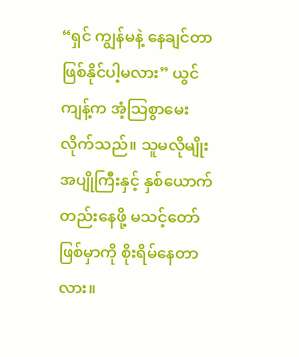“ရှင် ကျွန်မနဲ့ နေချင်တာ ဖြစ်နိုင်ပါ့မလား” ယွင်ကျန့်က အံ့သြစွာမေးလိုက်သည်။ သူမလိုမျိုး အပျိုကြီးနှင့် နှစ်ယောက်တည်းနေဖို့ မသင့်တော်ဖြစ်မှာကို စိုးရိမ်နေတာလား။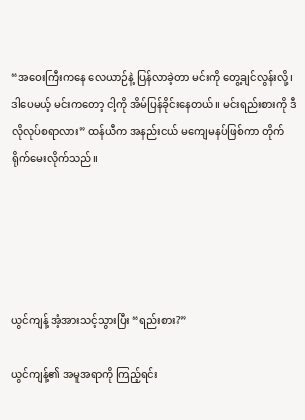“အဝေးကြီးကနေ လေယာဉ်နဲ့ ပြန်လာခဲ့တာ မင်းကို တွေ့ချင်လွန်းလို့၊ ဒါပေမယ့် မင်းကတော့ ငါ့ကို အိမ်ပြန်ခိုင်းနေတယ်။ မင်းရည်းစားကို ဒီလိုလုပ်စရာလား” ထန်ယီက အနည်းငယ် မကျေမနပ်ဖြစ်ကာ တိုက်ရိုက်မေးလိုက်သည်။





ယွင်ကျန့် အံ့အားသင့်သွားပြီး “ရည်းစား?”

ယွင်ကျန့်၏ အမူအရာကို ကြည့်ရင်း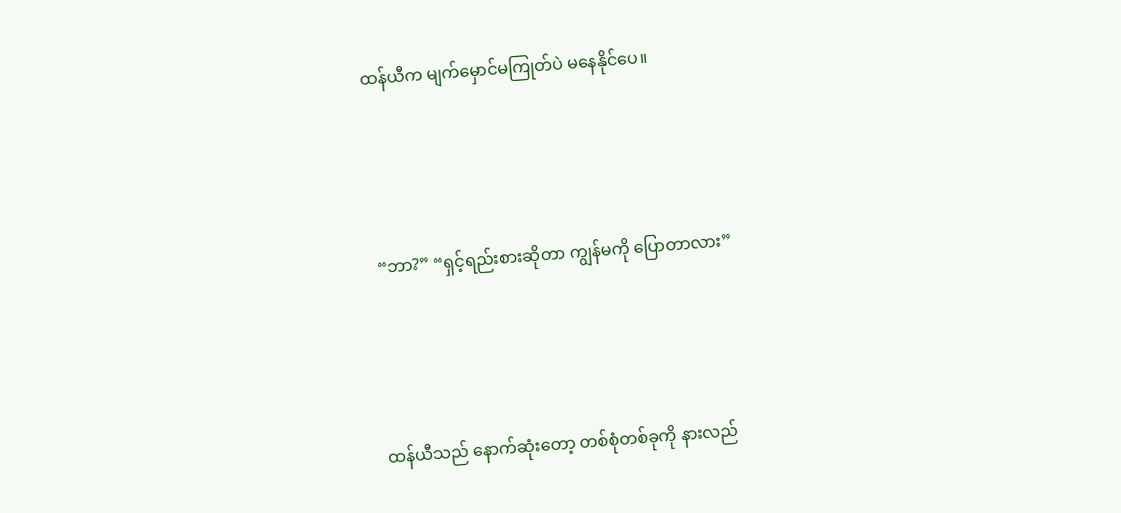ထန်ယီက မျက်မှောင်မကြုတ်ပဲ မနေနိုင်ပေ။





 “ဘာ?” “ရှင့်ရည်းစားဆိုတာ ကျွန်မကို ပြောတာလား”





ထန်ယီသည် နောက်ဆုံးတော့ တစ်စုံတစ်ခုကို နားလည်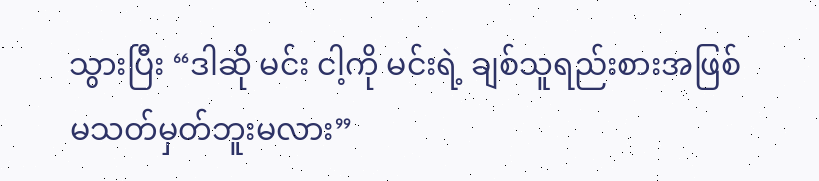သွားပြီး “ဒါဆို မင်း ငါ့ကို မင်းရဲ့ ချစ်သူရည်းစားအဖြစ် မသတ်မှတ်ဘူးမလား”